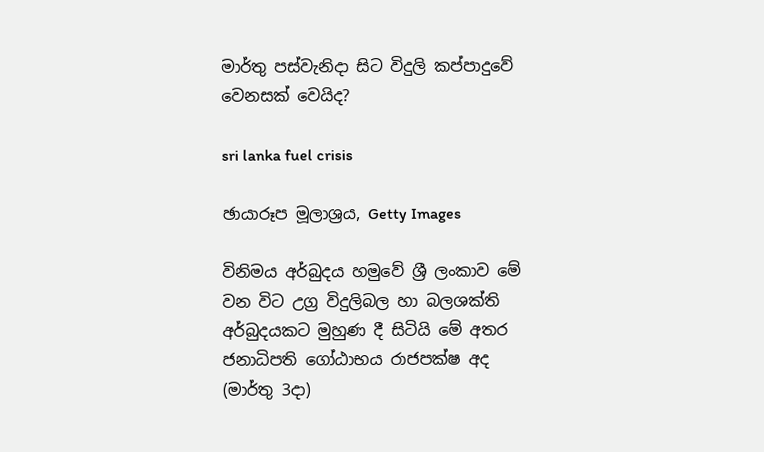මාර්තු පස්වැනිදා සිට විදුලි කප්පාදුවේ වෙනසක් වෙයිද?

sri lanka fuel crisis

ඡායාරූප මූලාශ්‍රය, Getty Images

විනිමය අර්බුදය හමුවේ ශ්‍රී ලංකාව මේ වන විට උග්‍ර විදුලිබල හා බලශක්ති අර්බුදයකට මුහුණ දී සිටියි මේ අතර ජනාධිපති ගෝඨාභය රාජපක්ෂ අද (මාර්තු 3දා)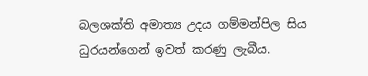බලශක්ති අමාත්‍ය උදය ගම්මන්පිල සිය ධුරයන්ගෙන් ඉවත් කරණු ලැබීය.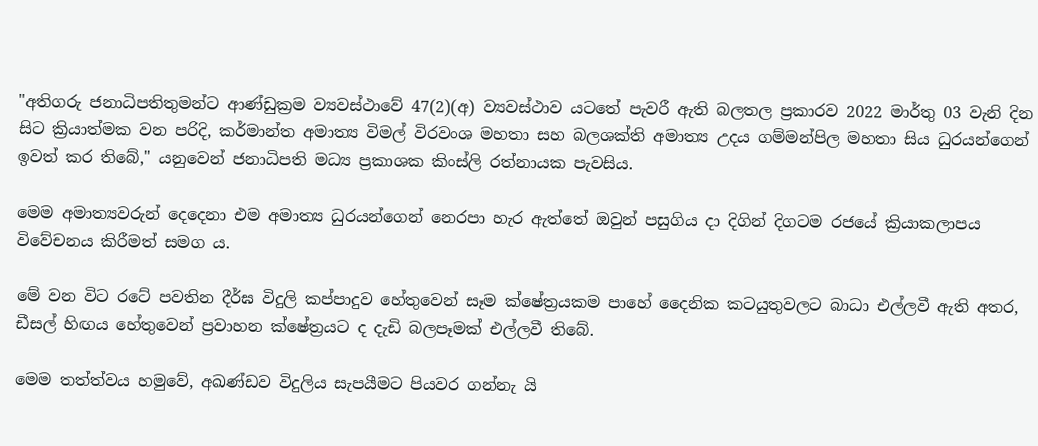"අතිගරු ජනාධිපතිතුමන්ට ආණ්ඩුක්‍රම ව්‍යවස්ථාවේ 47(2)(අ) ව්‍යවස්ථාව යටතේ පැවරී ඇති බලතල ප්‍රකාරව 2022 මාර්තු 03 වැනි දින සිට ක්‍රියාත්මක වන පරිදි, කර්මාන්ත අමාත්‍ය විමල් විරවංශ මහතා සහ බලශක්ති අමාත්‍ය උදය ගම්මන්පිල මහතා සිය ධුරයන්ගෙන් ඉවත් කර තිබේ," යනුවෙන් ජනාධිපති මධ්‍ය ප්‍රකාශක කිංස්ලි රත්නායක පැවසිය.

මෙම අමාත්‍යවරුන් දෙදෙනා එම අමාත්‍ය ධුරයන්ගෙන් නෙරපා හැර ඇත්තේ ඔවුන් පසුගිය දා දිගින් දිගටම රජයේ ක්‍රියාකලාපය විවේචනය කිරීමත් සමග ය.

මේ වන විට රටේ පවතින දීර්ඝ විදුලි කප්පාදුව හේතුවෙන් සෑම ක්ෂේත්‍රයකම පාහේ දෛනික කටයුතුවලට බාධා එල්ලවී ඇති අතර, ඩීසල් හිඟය හේතුවෙන් ප්‍රවාහන ක්ෂේත්‍රයට ද දැඩි බලපෑමක් එල්ලවී තිබේ.

මෙම තත්ත්වය හමුවේ, අඛණ්ඩව විදුලිය සැපයීමට පියවර ගන්නැ යි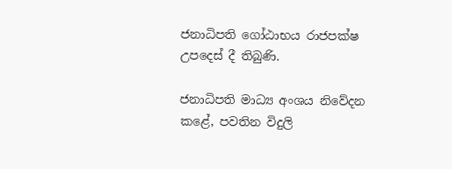ජනාධිපති ගෝඨාභය රාජපක්ෂ උපදෙස් දී තිබුණි.

ජනාධිපති මාධ්‍ය අංශය නිවේදන කළේ, පවතින විදුලි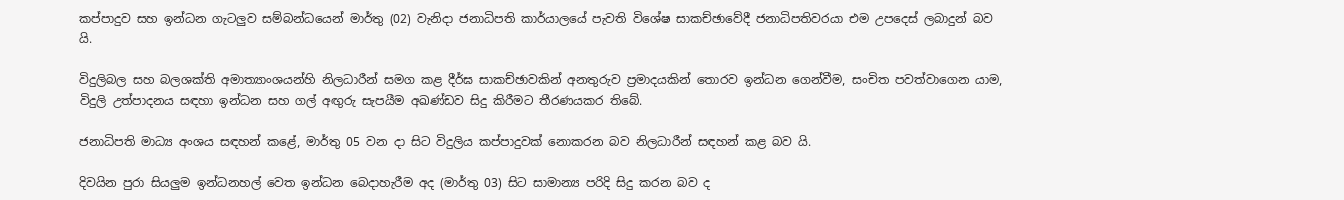කප්පාදුව සහ ඉන්ධන ගැටලුව සම්බන්ධයෙන් මාර්තු (02) වැනිදා ජනාධිපති කාර්යාලයේ පැවති විශේෂ සාකච්ඡාවේදී ජනාධිපතිවරයා එම උපදෙස් ලබාදුන් බව යි.

විදුලිබල සහ බලශක්ති අමාත්‍යාංශයන්හි නිලධාරීන් සමග කළ දීර්ඝ සාකච්ඡාවකින් අනතුරුව ප්‍රමාදයකින් තොරව ඉන්ධන ගෙන්වීම, සංචිත පවත්වාගෙන යාම, විදුලි උත්පාදනය සඳහා ඉන්ධන සහ ගල් අඟුරු සැපයීම අඛණ්ඩව සිදු කිරීමට තීරණයකර තිබේ.

ජනාධිපති මාධ්‍ය අංශය සඳහන් කළේ, මාර්තු 05 වන දා සිට විදුලිය කප්පාදුවක් නොකරන බව නිලධාරීන් සඳහන් කළ බව යි.

දිවයින පුරා සියලුම ඉන්ධනහල් වෙත ඉන්ධන බෙදාහැරීම අද (මාර්තු 03) සිට සාමාන්‍ය පරිදි සිදු කරන බව ද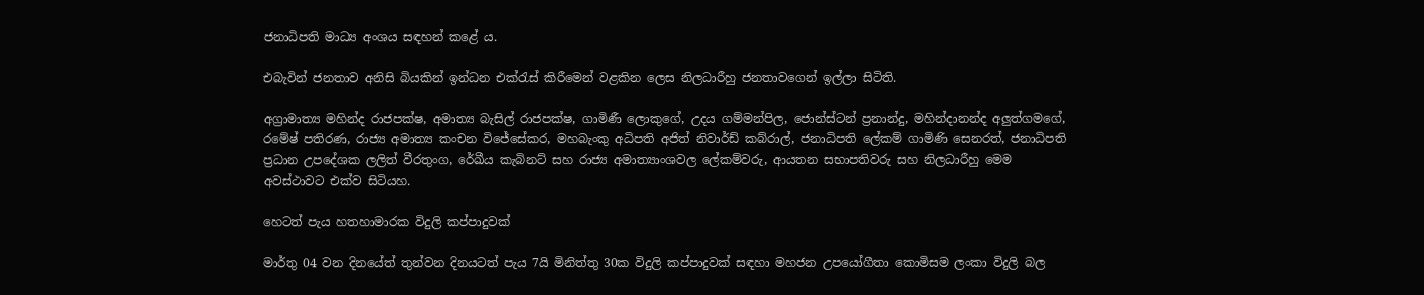ජනාධිපති මාධ්‍ය අංශය සඳහන් කළේ ය.

එබැවින් ජනතාව අනිසි බියකින් ඉන්ධන එක්රැස් කිරීමෙන් වළකින ලෙස නිලධාරීහු ජනතාවගෙන් ඉල්ලා සිටිති.

අග්‍රාමාත්‍ය මහින්ද රාජපක්ෂ, අමාත්‍ය බැසිල් රාජපක්ෂ, ගාමිණී ලොකුගේ, උදය ගම්මන්පිල, ජොන්ස්ටන් ප්‍රනාන්දු, මහින්දානන්ද අලුත්ගමගේ, රමේෂ් පතිරණ, රාජ්‍ය අමාත්‍ය කංචන විජේසේකර, මහබැංකු අධිපති අජිත් නිවාර්ඩ් කබ්රාල්, ජනාධිපති ලේකම් ගාමිණි සෙනරත්, ජනාධිපති ප්‍රධාන උපදේශක ලලිත් වීරතුංග, රේඛීය කැබිනට් සහ රාජ්‍ය අමාත්‍යාංශවල ලේකම්වරු, ආයතන සභාපතිවරු සහ නිලධාරීහු මෙම අවස්ථාවට එක්ව සිටියහ.

හෙටත් පැය හතහාමාරක විදුලි කප්පාදුවක්

මාර්තු 04 වන දිනයේත් තුන්වන දිනයටත් පැය 7යි මිනිත්තු 30ක විදුලි කප්පාදුවක් සඳහා මහජන උපයෝගීතා කොමිසම ලංකා විදුලි බල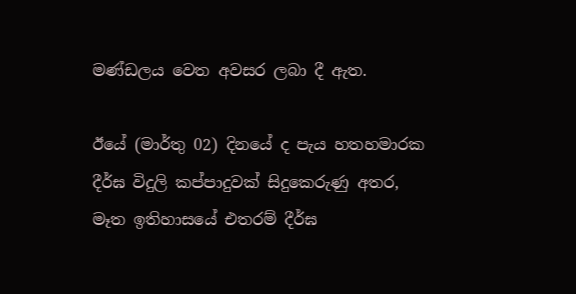මණ්ඩලය වෙත අවසර ලබා දී ඇත.

ඊයේ (මාර්තු 02) දිනයේ ද පැය හතහමාරක දීර්ඝ විදුලි කප්පාදුවක් සිදුකෙරුණු අතර, මෑත ඉතිහාසයේ එතරම් දීර්ඝ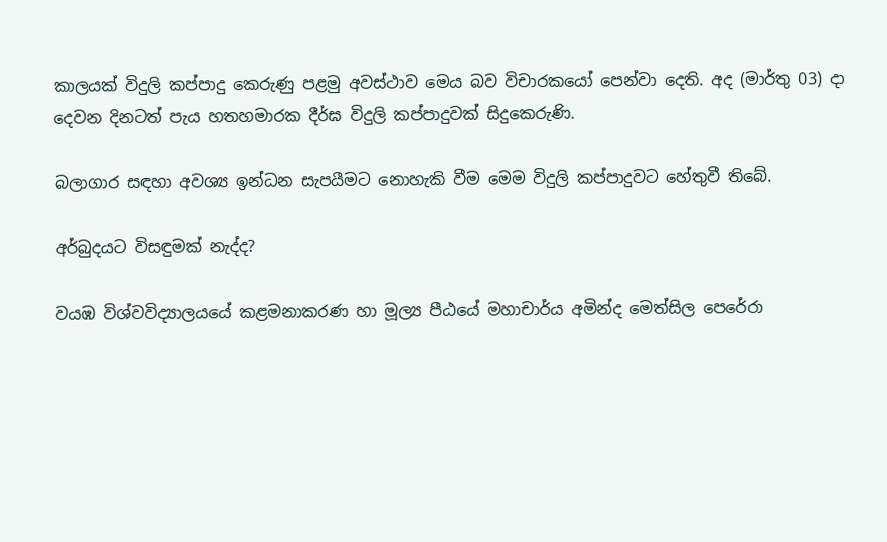කාලයක් විදුලි කප්පාදු කෙරුණු පළමු අවස්ථාව මෙය බව විචාරකයෝ පෙන්වා දෙති. අද (මාර්තු 03) දා දෙවන දිනටත් පැය හතහමාරක දීර්ඝ විදුලි කප්පාදුවක් සිදුකෙරුණි.

බලාගාර සඳහා අවශ්‍ය ඉන්ධන සැපයීමට නොහැකි වීම මෙම විදුලි කප්පාදුවට හේතුවී තිබේ.

අර්බුදයට විසඳුමක් නැද්ද?

වයඹ විශ්වවිද්‍යාලයයේ කළමනාකරණ හා මූල්‍ය පීඨයේ මහාචාර්ය අමින්ද මෙත්සිල පෙරේරා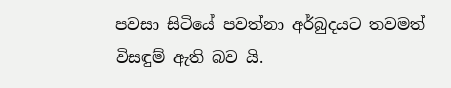පවසා සිටියේ පවත්නා අර්බුදයට තවමත් විසඳුම් ඇති බව යි.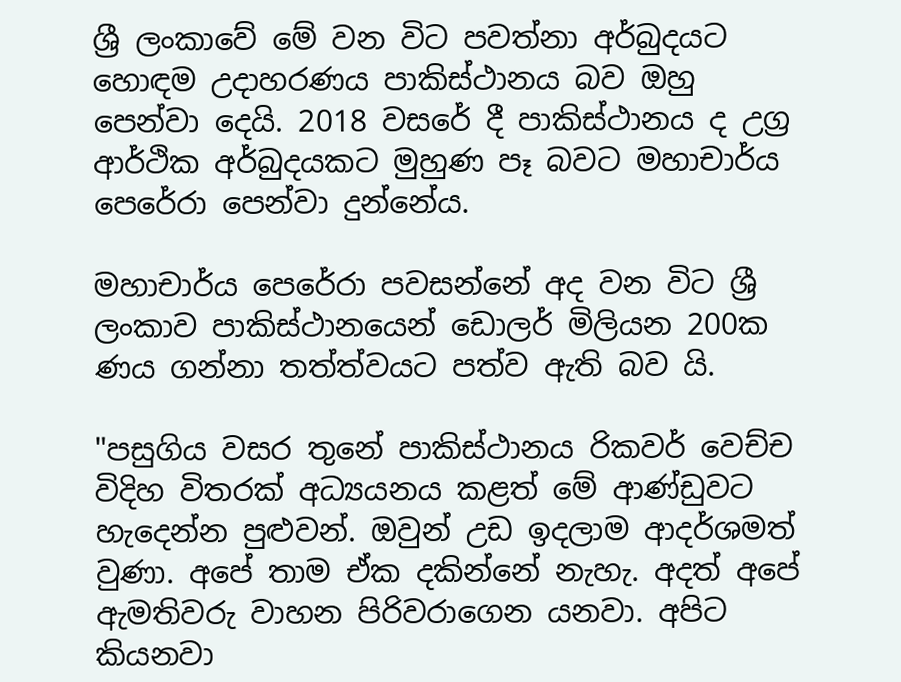ශ්‍රී ලංකාවේ මේ වන විට පවත්නා අර්බුදයට හොඳම උදාහරණය පාකිස්ථානය බව ඔහු පෙන්වා දෙයි. 2018 වසරේ දී පාකිස්ථානය ද උග්‍ර ආර්ථික අර්බුදයකට මුහුණ පෑ බවට මහාචාර්ය පෙරේරා පෙන්වා දුන්නේය.

මහාචාර්ය පෙරේරා පවසන්නේ අද වන විට ශ්‍රී ලංකාව පාකිස්ථානයෙන් ඩොලර් මිලියන 200ක ණය ගන්නා තත්ත්වයට පත්ව ඇති බව යි.

"පසුගිය වසර තුනේ පාකිස්ථානය රිකවර් වෙච්ච විදිහ විතරක් අධ්‍යයනය කළත් මේ ආණ්ඩුවට හැදෙන්න පුළුවන්. ඔවුන් උඩ ඉදලාම ආදර්ශමත් වුණා. අපේ තාම ඒක දකින්නේ නැහැ. අදත් අපේ ඇමතිවරු වාහන පිරිවරාගෙන යනවා. අපිට කියනවා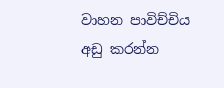වාහන පාවිච්චිය අඩු කරන්න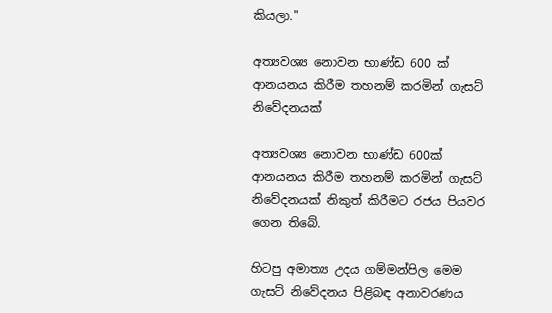කියලා."

අත්‍යවශ්‍ය නොවන භාණ්ඩ 600 ක් ආනයනය කිරීම තහනම් කරමින් ගැසට් නිවේදනයක්

අත්‍යවශ්‍ය නොවන භාණ්ඩ 600ක් ආනයනය කිරීම තහනම් කරමින් ගැසට් නිවේදනයක් නිකුත් කිරීමට රජය පියවර ගෙන තිබේ.

හිටපු අමාත්‍ය උදය ගම්මන්පිල මෙම ගැසට් නිවේදනය පිළිබඳ අනාවරණය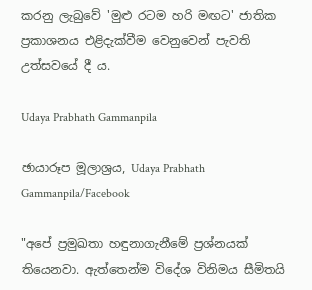කරනු ලැබුවේ 'මුළු රටම හරි මඟට' ජාතික ප්‍රකාශනය එළිදැක්වීම වෙනුවෙන් පැවති උත්සවයේ දී ය.

Udaya Prabhath Gammanpila

ඡායාරූප මූලාශ්‍රය, Udaya Prabhath Gammanpila/Facebook

"අපේ ප්‍රමුඛතා හඳුනාගැනීමේ ප්‍රශ්නයක් තියෙනවා. ඇත්තෙන්ම විදේශ විනිමය සීමිතයි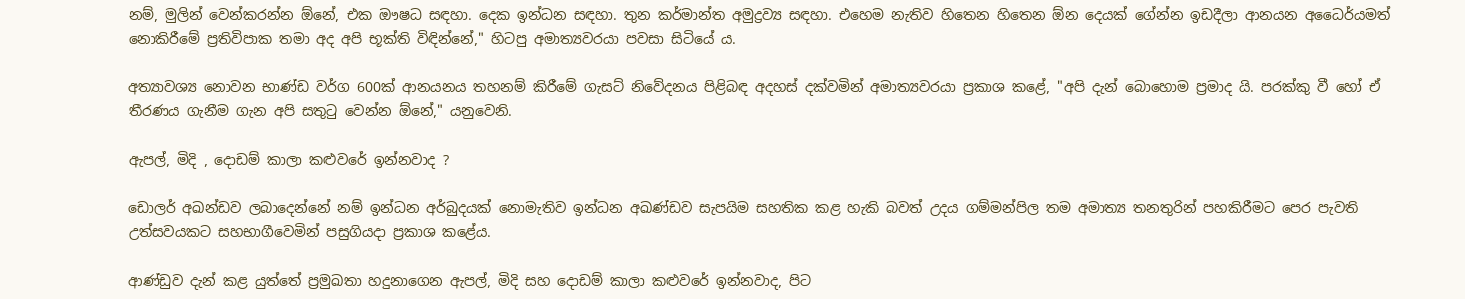නම්, මුලින් වෙන්කරන්න ඕනේ, එක ඖෂධ සඳහා. දෙක ඉන්ධන සඳහා. තුන කර්මාන්ත අමුද්‍රව්‍ය සඳහා. එහෙම නැතිව හිතෙන හිතෙන ඕන දෙයක් ගේන්න ඉඩදීලා ආනයන අධෛර්යමත් නොකිරීමේ ප්‍රතිවිපාක තමා අද අපි භූක්ති විඳින්නේ," හිටපු අමාත්‍යවරයා පවසා සිටියේ ය.

අත්‍යාවශ්‍ය නොවන භාණ්ඩ වර්ග 600ක් ආනයනය තහනම් කිරීමේ ගැසට් නිවේදනය පිළිබඳ අදහස් දක්වමින් අමාත්‍යවරයා ප්‍රකාශ කළේ, "අපි දැන් බොහොම ප්‍රමාද යි. පරක්කු වී හෝ ඒ තීරණය ගැනීම ගැන අපි සතුටු වෙන්න ඕනේ," යනුවෙනි.

ඇපල්, මිදි , දොඩම් කාලා කළුවරේ ඉන්නවාද ?

ඩොලර් අඛන්ඩව ලබාදෙන්නේ නම් ඉන්ධන අර්බුදයක් නොමැතිව ඉන්ධන අඛණ්ඩව සැපයිම සහතික කළ හැකි බවත් උදය ගම්මන්පිල තම අමාත්‍ය තනතුරින් පහකිරීමට පෙර පැවති උත්සවයකට සහභාගීවෙමින් පසුගියදා ප්‍රකාශ කළේය.

ආණ්ඩුව දැන් කළ යුත්තේ ප්‍රමුඛතා හදුනාගෙන ඇපල්, මිදි සහ දොඩම් කාලා කළුවරේ ඉන්නවාද, පිට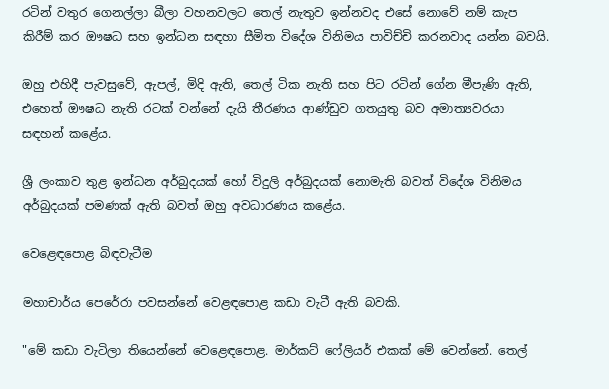රටින් වතුර ගෙනල්ලා බීලා වහනවලට තෙල් නැතුව ඉන්නවද එසේ නොවේ නම් කැප කිරීම් කර ඖෂධ සහ ඉන්ධන සඳහා සීමිත විදේශ විනිමය පාවිච්චි කරනවාද යන්න බවයි.

ඔහු එහිදී පැවසුවේ, ඇපල්, මිදි ඇති, තෙල් ටික නැති සහ පිට රටින් ගේන මීපැණි ඇති, එහෙත් ඖෂධ නැති රටක් වන්නේ දැයි තීරණය ආණ්ඩුව ගතයුතු බව අමාත්‍යවරයා සඳහන් කළේය.

ශ්‍රී ලංකාව තුළ ඉන්ධන අර්බුදයක් හෝ විදුලි අර්බුදයක් නොමැති බවත් විදේශ විනිමය අර්බුදයක් පමණක් ඇති බවත් ඔහු අවධාරණය කළේය.

වෙළෙඳපොළ බිඳවැටීම

මහාචාර්ය පෙරේරා පවසන්නේ වෙළඳපොළ කඩා වැටී ඇති බවකි.

"මේ කඩා වැටිලා තියෙන්නේ වෙළෙඳපොළ. මාර්කට් ෆේලියර් එකක් මේ වෙන්නේ. තෙල්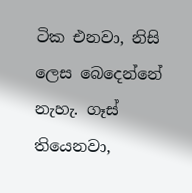ටික එනවා, නිසි ලෙස බෙදෙන්නේ නැහැ. ගෑස් තියෙනවා,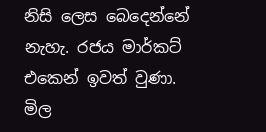නිසි ලෙස බෙදෙන්නේ නැහැ. රජය මාර්කට් එකෙන් ඉවත් වුණා. මිල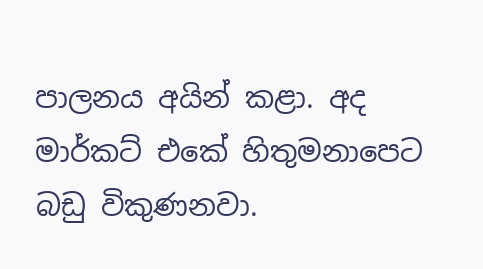පාලනය අයින් කළා. අද මාර්කට් එකේ හිතුමනාපෙට බඩු විකුණනවා.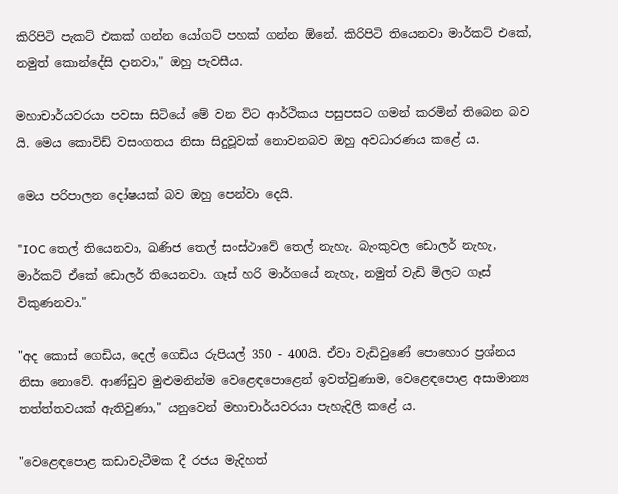කිරිපිටි පැකට් එකක් ගන්න යෝගට් පහක් ගන්න ඕනේ. කිරිපිටි තියෙනවා මාර්කට් එකේ, නමුත් කොන්දේසි දානවා," ඔහු පැවසීය.

මහාචාර්යවරයා පවසා සිටියේ මේ වන විට ආර්ථිකය පසුපසට ගමන් කරමින් තිබෙන බව යි. මෙය කොවිඩ් වසංගතය නිසා සිදුවූවක් නොවනබව ඔහු අවධාරණය කළේ ය.

මෙය පරිපාලන දෝෂයක් බව ඔහු පෙන්වා දෙයි.

"IOC තෙල් තියෙනවා, ඛණිජ තෙල් සංස්ථාවේ තෙල් නැහැ. බැංකුවල ඩොලර් නැහැ, මාර්කට් ඒකේ ඩොලර් තියෙනවා. ගෑස් හරි මාර්ගයේ නැහැ, නමුත් වැඩි මිලට ගෑස් විකුණනවා."

"අද කොස් ගෙඩිය, දෙල් ගෙඩිය රුපියල් 350 - 400යි. ඒවා වැඩිවුණේ පොහොර ප්‍රශ්නය නිසා නොවේ. ආණ්ඩුව මුළුමනින්ම වෙළෙඳපොළෙන් ඉවත්වුණාම, වෙළෙඳපොළ අසාමාන්‍ය තත්ත්තවයක් ඇතිවුණා," යනුවෙන් මහාචාර්යවරයා පැහැදිලි කළේ ය.

"වෙළෙඳපොළ කඩාවැටීමක දී රජය මැදිහත්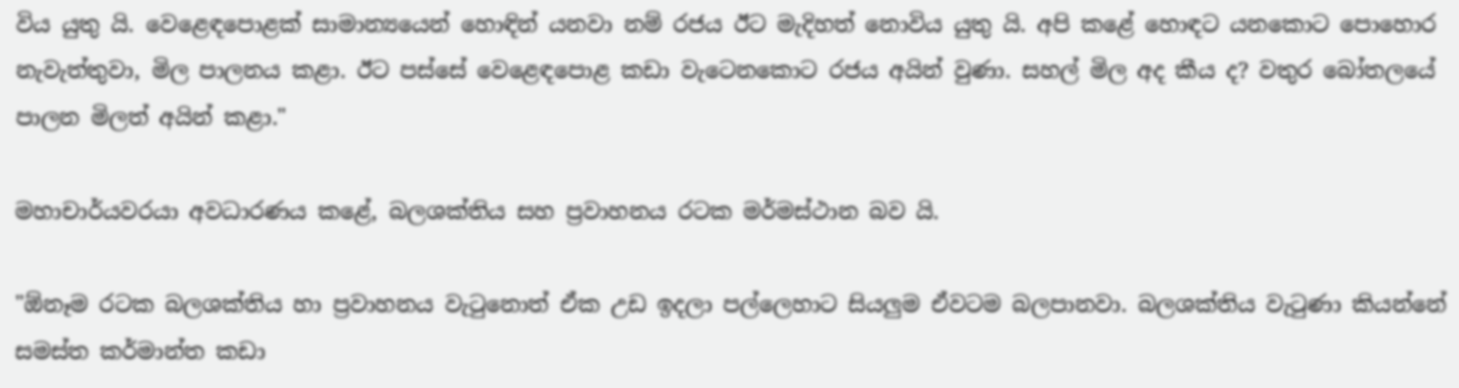විය යුතු යි. වෙළෙඳපොළක් සාමාන්‍යයෙන් හොඳින් යනවා නම් රජය ඊට මැදිහත් නොවිය යුතු යි. අපි කළේ හොඳට යනකොට පොහොර නැවැත්තුවා, මිල පාලනය කළා. ඊට පස්සේ වෙළෙඳපොළ කඩා වැටෙනකොට රජය අයින් වුණා. සහල් මිල අද කීය ද? වතුර බෝතලයේ පාලන මිලත් අයින් කළා."

මහාචාර්යවරයා අවධාරණය කළේ, බලශක්තිය සහ ප්‍රවාහනය රටක මර්මස්ථාන බව යි.

"ඕනෑම රටක බලශක්තිය හා ප්‍රවාහනය වැටුනොත් ඒක උඩ ඉදලා පල්ලෙහාට සියලුම ඒවටම බලපානවා. බලශක්තිය වැටුණා කියන්නේ සමස්ත කර්මාන්ත කඩා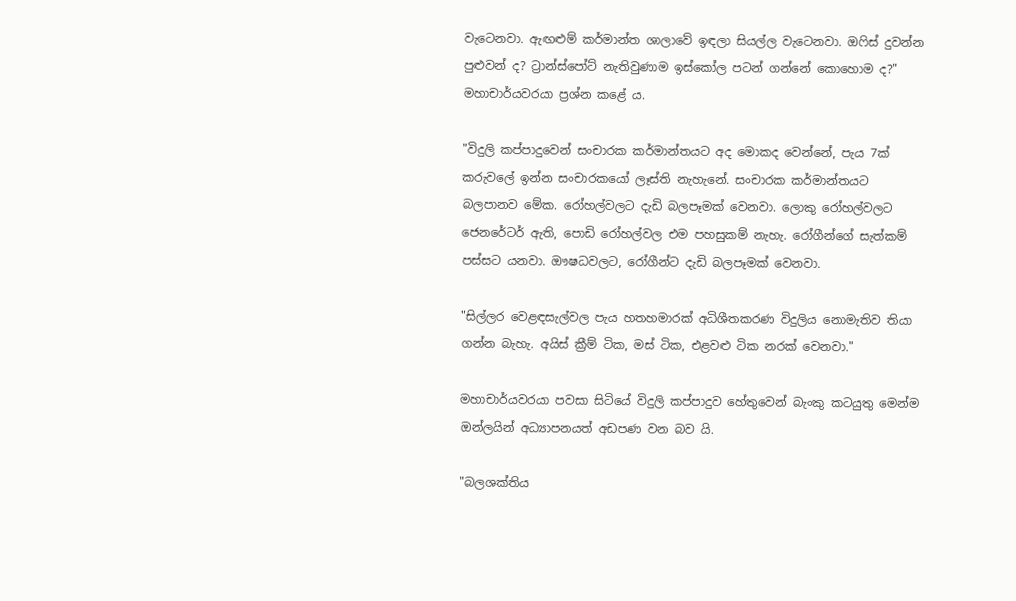වැටෙනවා. ඇඟළුම් කර්මාන්ත ශාලාවේ ඉඳලා සියල්ල වැටෙනවා. ඔෆිස් දුවන්න පුළුවන් ද? ට්‍රාන්ස්පෝට් නැතිවුණාම ඉස්කෝල පටන් ගන්නේ කොහොම ද?" මහාචාර්යවරයා ප්‍රශ්න කළේ ය.

"විදුලි කප්පාදුවෙන් සංචාරක කර්මාන්තයට අද මොකද වෙන්නේ, පැය 7ක් කරුවලේ ඉන්න සංචාරකයෝ ලෑස්ති නැහැනේ. සංචාරක කර්මාන්තයට බලපානව මේක. රෝහල්වලට දැඩි බලපෑමක් වෙනවා. ලොකු රෝහල්වලට ජෙනරේටර් ඇති, පොඩි රෝහල්වල එම පහසුකම් නැහැ. රෝගීන්ගේ සැත්කම් පස්සට යනවා. ඖෂධවලට, රෝගීන්ට දැඩි බලපෑමක් වෙනවා.

"සිල්ලර වෙළඳසැල්වල පැය හතහමාරක් අධිශීතකරණ විදුලිය නොමැතිව තියා ගන්න බැහැ. අයිස් ක්‍රීම් ටික, මස් ටික, එළවළු ටික නරක් වෙනවා."

මහාචාර්යවරයා පවසා සිටියේ විදුලි කප්පාදුව හේතුවෙන් බැංකු කටයුතු මෙන්ම ඔන්ලයින් අධ්‍යාපනයත් අඩපණ වන බව යි.

"බලශක්තිය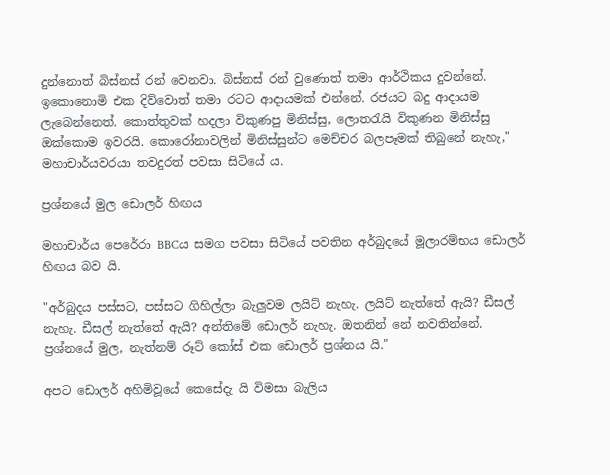දුන්නොත් බිස්නස් රන් වෙනවා. බිස්නස් රන් වුණොත් තමා ආර්ථිකය දුවන්නේ. ඉකොනොමි එක දිව්වොත් තමා රටට ආදායමක් එන්නේ. රජයට බදු ආදායම ලැබෙන්නෙත්. කොත්තුවක් හදලා විකුණපු මිනිස්සු, ලොතරැයි විකුණන මිනිස්සු ඔක්කොම ඉවරයි. කොරෝනාවලින් මිනිස්සුන්ට මෙච්චර බලපෑමක් තිබුනේ නැහැ," මහාචාර්යවරයා තවදුරත් පවසා සිටියේ ය.

ප්‍රශ්නයේ මුල ඩොලර් හිඟය

මහාචාර්ය පෙරේරා BBCය සමග පවසා සිටියේ පවතින අර්බුදයේ මූලාරම්භය ඩොලර් හිඟය බව යි.

"අර්බුදය පස්සට, පස්සට ගිහිල්ලා බැලුවම ලයිට් නැහැ. ලයිට් නැත්තේ ඇයි? ඩීසල් නැහැ. ඩීසල් නැත්තේ ඇයි? අන්තිමේ ඩොලර් නැහැ. ඔතනින් නේ නවතින්නේ. ප්‍රශ්නයේ මුල, නැත්නම් රූට් කෝස් එක ඩොලර් ප්‍රශ්නය යි."

අපට ඩොලර් අහිමිවූයේ කෙසේදැ යි විමසා බැලිය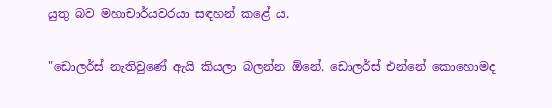යුතු බව මහාචාර්යවරයා සඳහන් කළේ ය.

"ඩොලර්ස් නැතිවුණේ ඇයි කියලා බලන්න ඕනේ. ඩොලර්ස් එන්නේ කොහොමද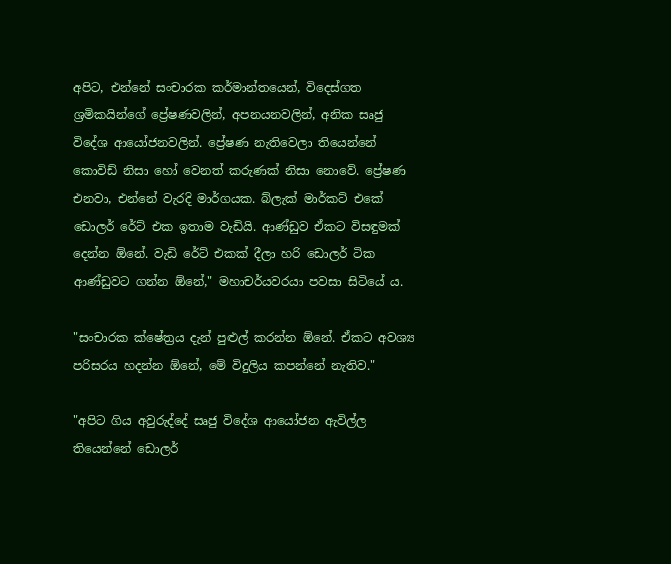අපිට, එන්නේ සංචාරක කර්මාන්තයෙන්, විදෙස්ගත ශ්‍රමිකයින්ගේ ප්‍රේෂණවලින්, අපනයනවලින්, අනික සෘජු විදේශ ආයෝජනවලින්. ප්‍රේෂණ නැතිවෙලා තියෙන්නේ කොවිඩ් නිසා හෝ වෙනත් කරුණක් නිසා නොවේ. ප්‍රේෂණ එනවා, එන්නේ වැරදි මාර්ගයක. බ්ලැක් මාර්කට් එකේ ඩොලර් රේට් එක ඉතාම වැඩියි. ආණ්ඩුව ඒකට විසඳුමක් දෙන්න ඕනේ. වැඩි රේට් එකක් දීලා හරි ඩොලර් ටික ආණ්ඩුවට ගන්න ඕනේ," මහාචර්යවරයා පවසා සිටියේ ය.

"සංචාරක ක්ෂේත්‍රය දැන් පුළුල් කරන්න ඕනේ. ඒකට අවශ්‍ය පරිසරය හදන්න ඕනේ, මේ විදුලිය කපන්නේ නැතිව."

"අපිට ගිය අවුරුද්දේ සෘජු විදේශ ආයෝජන ඇවිල්ල තියෙන්නේ ඩොලර්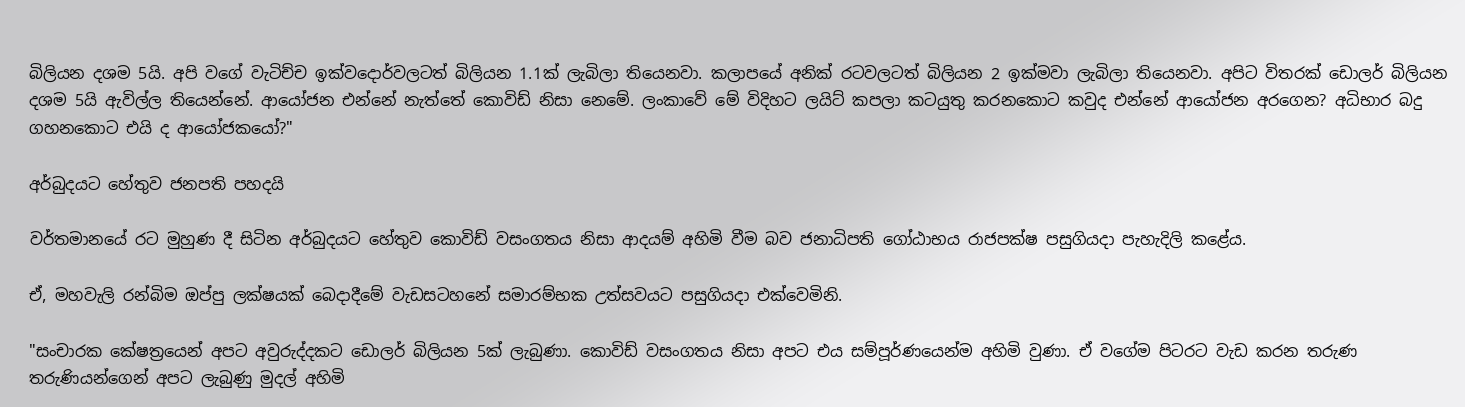බිලියන දශම 5යි. අපි වගේ වැටිච්ච ඉක්වදොර්වලටත් බිලියන 1.1ක් ලැබිලා තියෙනවා. කලාපයේ අනික් රටවලටත් බිලියන 2 ඉක්මවා ලැබිලා තියෙනවා. අපිට විතරක් ඩොලර් බිලියන දශම 5යි ඇවිල්ල තියෙන්නේ. ආයෝජන එන්නේ නැත්තේ කොවිඩ් නිසා නෙමේ. ලංකාවේ මේ විදිහට ලයිට් කපලා කටයුතු කරනකොට කවුද එන්නේ ආයෝජන අරගෙන? අධිභාර බදු ගහනකොට එයි ද ආයෝජකයෝ?"

අර්බුදයට හේතුව ජනපති පහදයි

වර්තමානයේ රට මුහුණ දී සිටින අර්බුදයට හේතුව කොවිඩ් වසංගතය නිසා ආදයම් අහිමි වීම බව ජනාධිපති ගෝඨාභය රාජපක්ෂ පසුගියදා පැහැදිලි කළේය.

ඒ, මහවැලි රන්බිම ඔප්පු ලක්ෂයක් බෙදාදීමේ වැඩසටහනේ සමාරම්භක උත්සවයට පසුගියදා එක්වෙමිනි.

"සංචාරක කේෂත්‍රයෙන් අපට අවුරුද්දකට ඩොලර් බිලියන 5ක් ලැබුණා. කොවිඩ් වසංගතය නිසා අපට එය සම්පූර්ණයෙන්ම අහිමි වුණා. ඒ වගේම පිටරට වැඩ කරන තරුණ තරුණියන්ගෙන් අපට ලැබුණු මුදල් අහිමි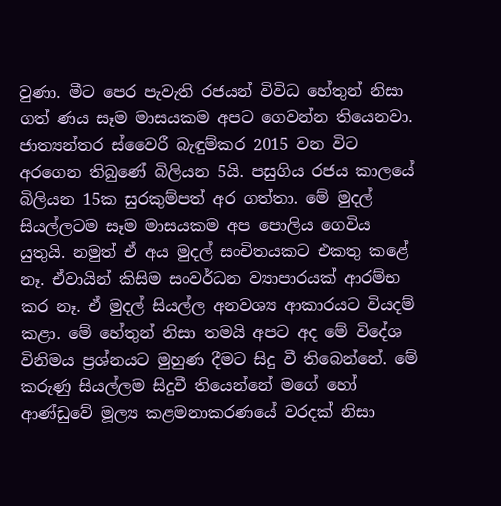වුණා. මීට පෙර පැවැති රජයන් විවිධ හේතුන් නිසා ගත් ණය සෑම මාසයකම අපට ගෙවන්න තියෙනවා. ජාත්‍යන්තර ස්වෛරී බැඳුම්කර 2015 වන විට අරගෙන තිබුණේ බිලියන 5යි. පසුගිය රජය කාලයේ බිලියන 15ක සුරකුම්පත් අර ගත්තා. මේ මුදල් සියල්ලටම සෑම මාසයකම අප පොලිය ගෙවිය යුතුයි. නමුත් ඒ අය මුදල් සංචිතයකට එකතු කළේ නෑ. ඒවායින් කිසිම සංවර්ධන ව්‍යාපාරයක් ආරම්භ කර නෑ. ඒ මුදල් සියල්ල අනවශ්‍ය ආකාරයට වියදම් කළා. මේ හේතුන් නිසා තමයි අපට අද මේ විදේශ විනිමය ප්‍රශ්නයට මුහුණ දීමට සිදු වී තිබෙන්නේ. මේ කරුණු සියල්ලම සිදුවී තියෙන්නේ මගේ හෝ ආණ්ඩුවේ මූල්‍ය කළමනාකරණයේ වරදක් නිසා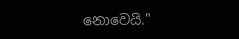නොවෙයි."